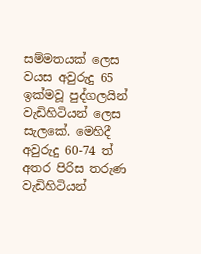සම්මතයක් ලෙස වයස අවුරුදු 65 ඉක්මවූ පුද්ගලයින් වැඩිහිටියන් ලෙස සැලකේ. මෙහිදී අවුරුදු 60-74 ත් අතර පිරිස තරුණ වැඩිහිටියන්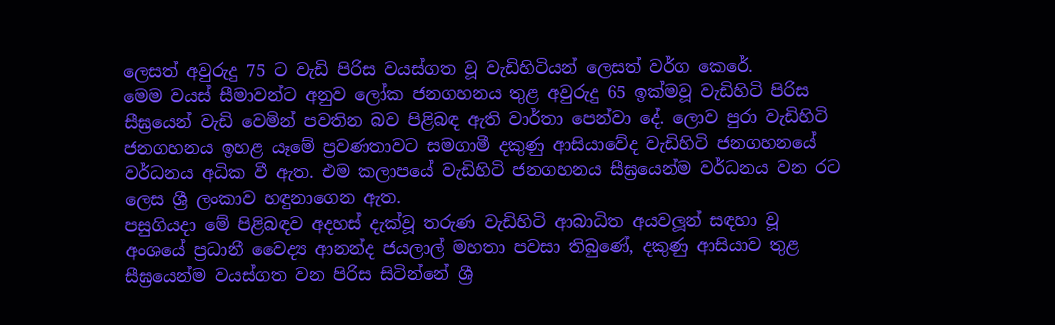ලෙසත් අවුරුදු 75 ට වැඩි පිරිස වයස්ගත වූ වැඩිහිටියන් ලෙසත් වර්ග කෙරේ.
මෙම වයස් සීමාවන්ට අනුව ලෝක ජනගහනය තුළ අවුරුදු 65 ඉක්මවූ වැඩිහිටි පිරිස සීඝ්‍රයෙන් වැඩි වෙමින් පවතින බව පිළිබඳ ඇති වාර්තා පෙන්වා දේ. ලොව පුරා වැඩිහිටි ජනගහනය ඉහළ යෑමේ ප්‍රවණතාවට සමගාමී දකුණු ආසියාවේද වැඩිහිටි ජනගහනයේ වර්ධනය අධික වී ඇත. එම කලාපයේ වැඩිහිටි ජනගහනය සීඝ්‍රයෙන්ම වර්ධනය වන රට ලෙස ශ්‍රී ලංකාව හඳුනාගෙන ඇත.
පසුගියදා මේ පිළිබඳව අදහස් දැක්වූ තරුණ වැඩිහිටි ආබාධිත අයවලූන් සඳහා වූ අංශයේ ප්‍රධානී වෛද්‍ය ආනන්ද ජයලාල් මහතා පවසා තිබුණේ, දකුණු ආසියාව තුළ සීඝ්‍රයෙන්ම වයස්ගත වන පිරිස සිටින්නේ ශ්‍රී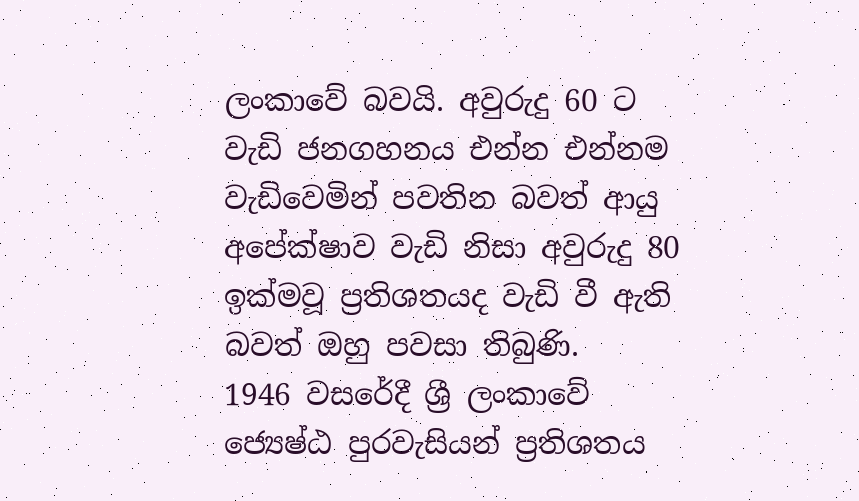ලංකාවේ බවයි. අවුරුදු 60 ට වැඩි ජනගහනය එන්න එන්නම වැඩිවෙමින් පවතින බවත් ආයු අපේක්ෂාව වැඩි නිසා අවුරුදු 80 ඉක්මවූ ප්‍රතිශතයද වැඩි වී ඇති බවත් ඔහු පවසා තිබුණි.
1946 වසරේදී ශ්‍රී ලංකාවේ ජ්‍යෙෂ්ඨ පුරවැසියන් ප්‍රතිශතය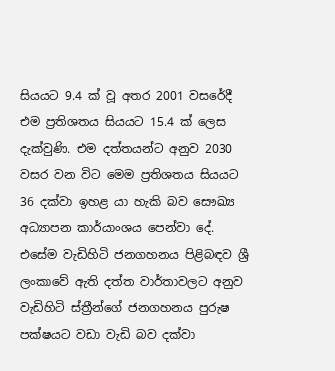සියයට 9.4 ක් වූ අතර 2001 වසරේදී එම ප්‍රතිශතය සියයට 15.4 ක් ලෙස දැක්වුණි. එම දත්තයන්ට අනුව 2030 වසර වන විට මෙම ප්‍රතිශතය සියයට 36 දක්වා ඉහළ යා හැකි බව සෞඛ්‍ය අධ්‍යාපන කාර්යාංශය පෙන්වා දේ.
එසේම වැඩිහිටි ජනගහනය පිළිබඳව ශ්‍රී ලංකාවේ ඇති දත්ත වාර්තාවලට අනුව වැඩිහිටි ස්ත්‍රීන්ගේ ජනගහනය පුරුෂ පක්ෂයට වඩා වැඩි බව දක්වා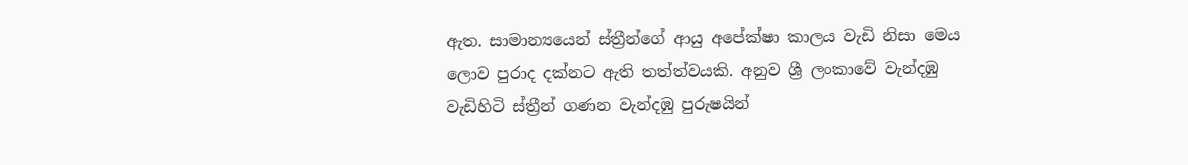ඇත. සාමාන්‍යයෙන් ස්ත්‍රීන්ගේ ආයු අපේක්ෂා කාලය වැඩි නිසා මෙය ලොව පුරාද දක්නට ඇති තත්ත්වයකි. අනුව ශ්‍රී ලංකාවේ වැන්දඹු වැඩිහිටි ස්ත්‍රීන් ගණන වැන්දඹු පුරුෂයින්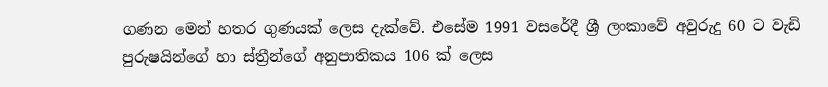ගණන මෙන් හතර ගුණයක් ලෙස දැක්වේ. එසේම 1991 වසරේදී ශ්‍රී ලංකාවේ අවුරුදු 60 ට වැඩි පුරුෂයින්ගේ හා ස්ත්‍රීන්ගේ අනුපාතිකය 106 ක් ලෙස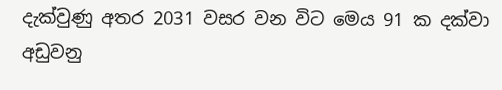දැක්වුණු අතර 2031 වසර වන විට මෙය 91 ක දක්වා අඩුවනු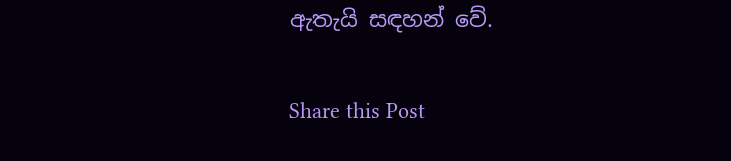ඇතැයි සඳහන් වේ.

Share this Post